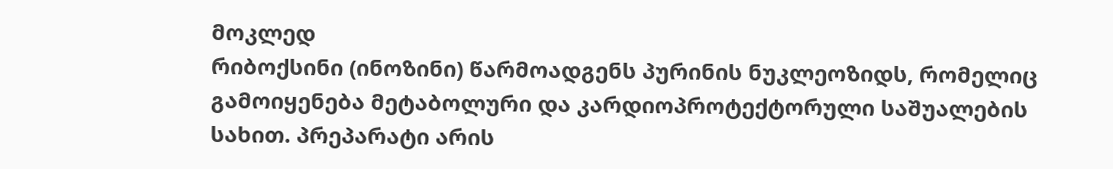მოკლედ
რიბოქსინი (ინოზინი) წარმოადგენს პურინის ნუკლეოზიდს, რომელიც გამოიყენება მეტაბოლური და კარდიოპროტექტორული საშუალების სახით. პრეპარატი არის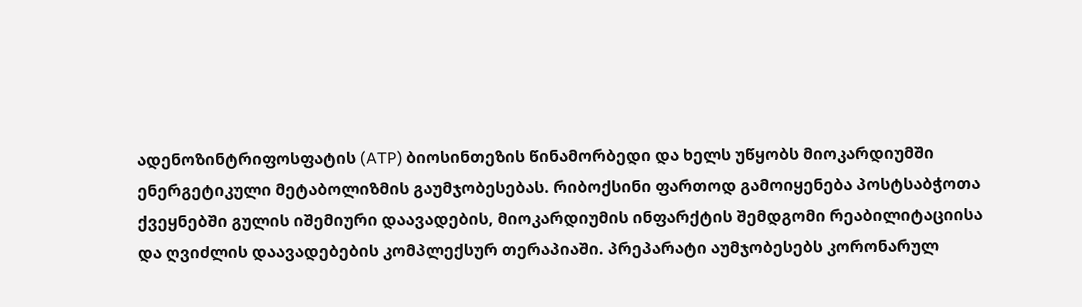ადენოზინტრიფოსფატის (ATP) ბიოსინთეზის წინამორბედი და ხელს უწყობს მიოკარდიუმში ენერგეტიკული მეტაბოლიზმის გაუმჯობესებას. რიბოქსინი ფართოდ გამოიყენება პოსტსაბჭოთა ქვეყნებში გულის იშემიური დაავადების, მიოკარდიუმის ინფარქტის შემდგომი რეაბილიტაციისა და ღვიძლის დაავადებების კომპლექსურ თერაპიაში. პრეპარატი აუმჯობესებს კორონარულ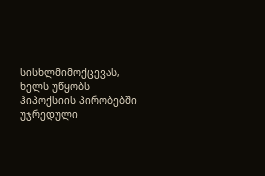სისხლმიმოქცევას, ხელს უწყობს ჰიპოქსიის პირობებში უჯრედული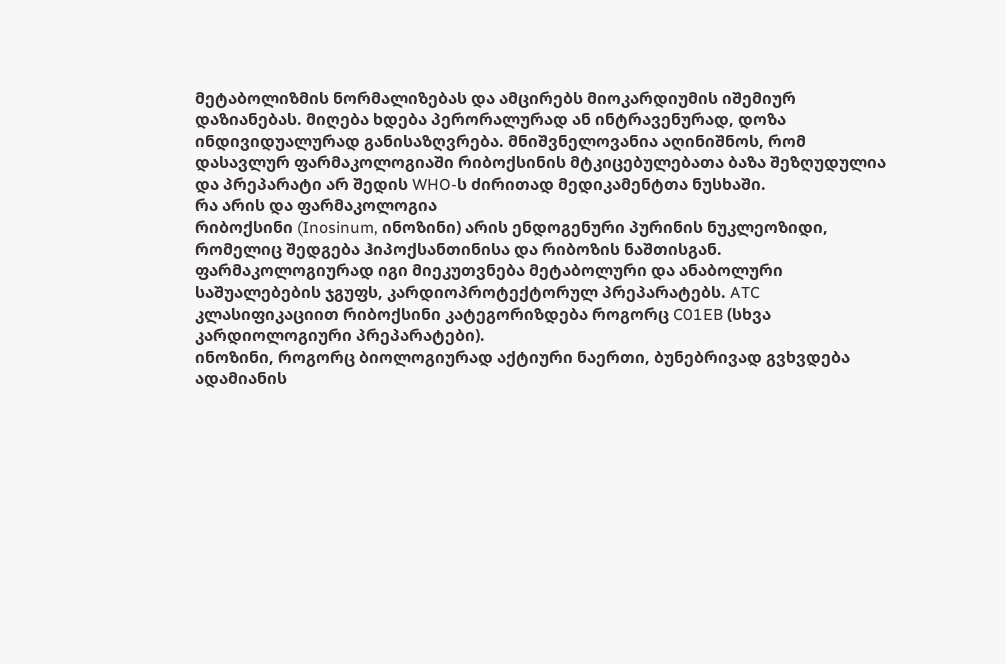მეტაბოლიზმის ნორმალიზებას და ამცირებს მიოკარდიუმის იშემიურ დაზიანებას. მიღება ხდება პერორალურად ან ინტრავენურად, დოზა ინდივიდუალურად განისაზღვრება. მნიშვნელოვანია აღინიშნოს, რომ დასავლურ ფარმაკოლოგიაში რიბოქსინის მტკიცებულებათა ბაზა შეზღუდულია და პრეპარატი არ შედის WHO-ს ძირითად მედიკამენტთა ნუსხაში.
რა არის და ფარმაკოლოგია
რიბოქსინი (Inosinum, ინოზინი) არის ენდოგენური პურინის ნუკლეოზიდი, რომელიც შედგება ჰიპოქსანთინისა და რიბოზის ნაშთისგან. ფარმაკოლოგიურად იგი მიეკუთვნება მეტაბოლური და ანაბოლური საშუალებების ჯგუფს, კარდიოპროტექტორულ პრეპარატებს. ATC კლასიფიკაციით რიბოქსინი კატეგორიზდება როგორც C01EB (სხვა კარდიოლოგიური პრეპარატები).
ინოზინი, როგორც ბიოლოგიურად აქტიური ნაერთი, ბუნებრივად გვხვდება ადამიანის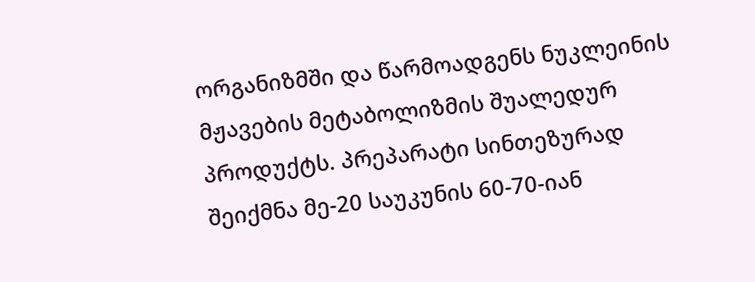ორგანიზმში და წარმოადგენს ნუკლეინის მჟავების მეტაბოლიზმის შუალედურ პროდუქტს. პრეპარატი სინთეზურად შეიქმნა მე-20 საუკუნის 60-70-იან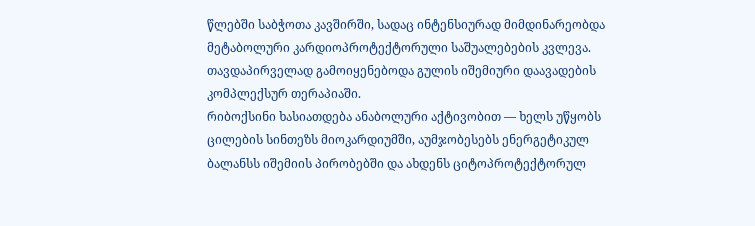წლებში საბჭოთა კავშირში, სადაც ინტენსიურად მიმდინარეობდა მეტაბოლური კარდიოპროტექტორული საშუალებების კვლევა. თავდაპირველად გამოიყენებოდა გულის იშემიური დაავადების კომპლექსურ თერაპიაში.
რიბოქსინი ხასიათდება ანაბოლური აქტივობით — ხელს უწყობს ცილების სინთეზს მიოკარდიუმში, აუმჯობესებს ენერგეტიკულ ბალანსს იშემიის პირობებში და ახდენს ციტოპროტექტორულ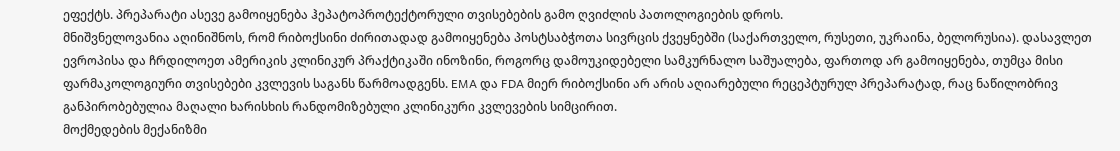ეფექტს. პრეპარატი ასევე გამოიყენება ჰეპატოპროტექტორული თვისებების გამო ღვიძლის პათოლოგიების დროს.
მნიშვნელოვანია აღინიშნოს, რომ რიბოქსინი ძირითადად გამოიყენება პოსტსაბჭოთა სივრცის ქვეყნებში (საქართველო, რუსეთი, უკრაინა, ბელორუსია). დასავლეთ ევროპისა და ჩრდილოეთ ამერიკის კლინიკურ პრაქტიკაში ინოზინი, როგორც დამოუკიდებელი სამკურნალო საშუალება, ფართოდ არ გამოიყენება, თუმცა მისი ფარმაკოლოგიური თვისებები კვლევის საგანს წარმოადგენს. EMA და FDA მიერ რიბოქსინი არ არის აღიარებული რეცეპტურულ პრეპარატად, რაც ნაწილობრივ განპირობებულია მაღალი ხარისხის რანდომიზებული კლინიკური კვლევების სიმცირით.
მოქმედების მექანიზმი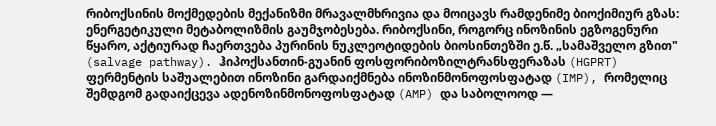რიბოქსინის მოქმედების მექანიზმი მრავალმხრივია და მოიცავს რამდენიმე ბიოქიმიურ გზას:
ენერგეტიკული მეტაბოლიზმის გაუმჯობესება. რიბოქსინი, როგორც ინოზინის ეგზოგენური წყარო, აქტიურად ჩაერთვება პურინის ნუკლეოტიდების ბიოსინთეზში ე.წ. „სამაშველო გზით" (salvage pathway). ჰიპოქსანთინ-გუანინ ფოსფორიბოზილტრანსფერაზას (HGPRT) ფერმენტის საშუალებით ინოზინი გარდაიქმნება ინოზინმონოფოსფატად (IMP), რომელიც შემდგომ გადაიქცევა ადენოზინმონოფოსფატად (AMP) და საბოლოოდ —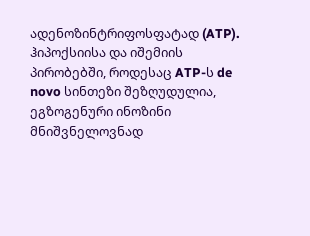ადენოზინტრიფოსფატად (ATP). ჰიპოქსიისა და იშემიის პირობებში, როდესაც ATP-ს de novo სინთეზი შეზღუდულია, ეგზოგენური ინოზინი მნიშვნელოვნად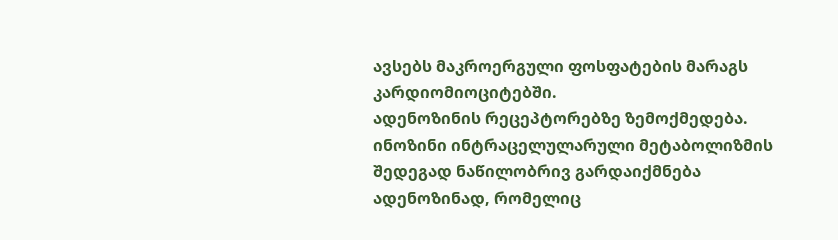ავსებს მაკროერგული ფოსფატების მარაგს კარდიომიოციტებში.
ადენოზინის რეცეპტორებზე ზემოქმედება. ინოზინი ინტრაცელულარული მეტაბოლიზმის შედეგად ნაწილობრივ გარდაიქმნება ადენოზინად, რომელიც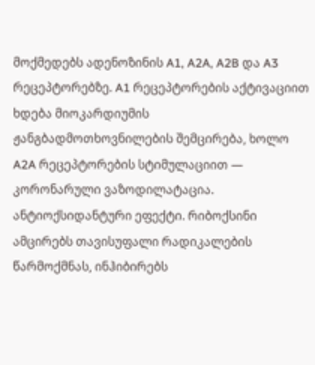მოქმედებს ადენოზინის A1, A2A, A2B და A3 რეცეპტორებზე. A1 რეცეპტორების აქტივაციით ხდება მიოკარდიუმის ჟანგბადმოთხოვნილების შემცირება, ხოლო A2A რეცეპტორების სტიმულაციით — კორონარული ვაზოდილატაცია.
ანტიოქსიდანტური ეფექტი. რიბოქსინი ამცირებს თავისუფალი რადიკალების წარმოქმნას, ინჰიბირებს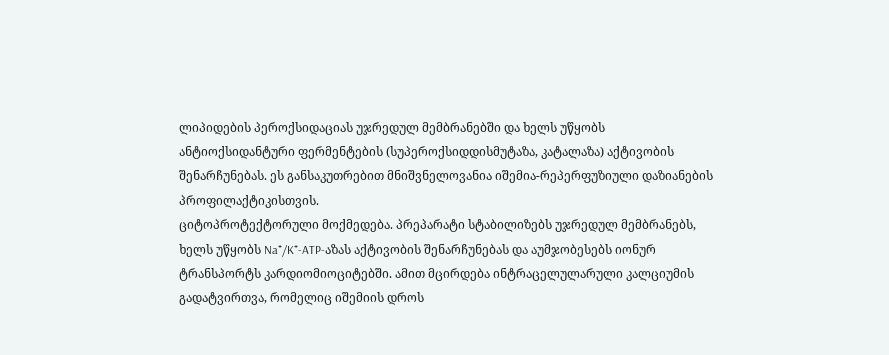ლიპიდების პეროქსიდაციას უჯრედულ მემბრანებში და ხელს უწყობს ანტიოქსიდანტური ფერმენტების (სუპეროქსიდდისმუტაზა, კატალაზა) აქტივობის შენარჩუნებას. ეს განსაკუთრებით მნიშვნელოვანია იშემია-რეპერფუზიული დაზიანების პროფილაქტიკისთვის.
ციტოპროტექტორული მოქმედება. პრეპარატი სტაბილიზებს უჯრედულ მემბრანებს, ხელს უწყობს Na⁺/K⁺-ATP-აზას აქტივობის შენარჩუნებას და აუმჯობესებს იონურ ტრანსპორტს კარდიომიოციტებში. ამით მცირდება ინტრაცელულარული კალციუმის გადატვირთვა, რომელიც იშემიის დროს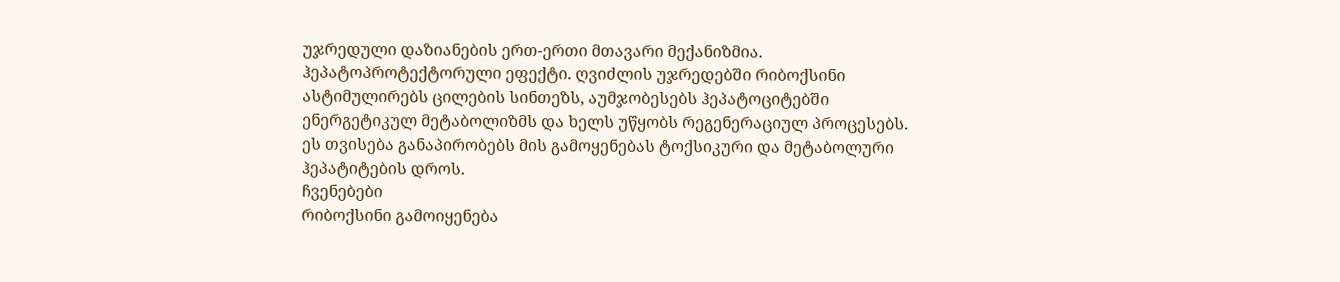უჯრედული დაზიანების ერთ-ერთი მთავარი მექანიზმია.
ჰეპატოპროტექტორული ეფექტი. ღვიძლის უჯრედებში რიბოქსინი ასტიმულირებს ცილების სინთეზს, აუმჯობესებს ჰეპატოციტებში ენერგეტიკულ მეტაბოლიზმს და ხელს უწყობს რეგენერაციულ პროცესებს. ეს თვისება განაპირობებს მის გამოყენებას ტოქსიკური და მეტაბოლური ჰეპატიტების დროს.
ჩვენებები
რიბოქსინი გამოიყენება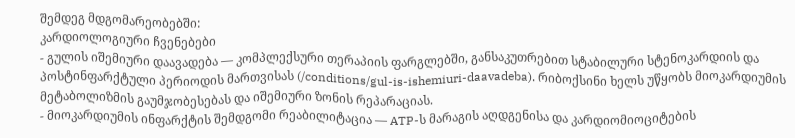შემდეგ მდგომარეობებში:
კარდიოლოგიური ჩვენებები
- გულის იშემიური დაავადება — კომპლექსური თერაპიის ფარგლებში, განსაკუთრებით სტაბილური სტენოკარდიის და პოსტინფარქტული პერიოდის მართვისას (/conditions/gul-is-ishemiuri-daavadeba). რიბოქსინი ხელს უწყობს მიოკარდიუმის მეტაბოლიზმის გაუმჯობესებას და იშემიური ზონის რეპარაციას.
- მიოკარდიუმის ინფარქტის შემდგომი რეაბილიტაცია — ATP-ს მარაგის აღდგენისა და კარდიომიოციტების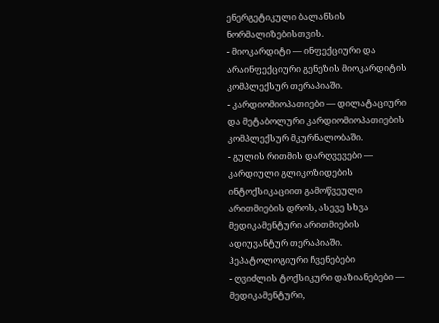ენერგეტიკული ბალანსის ნორმალიზებისთვის.
- მიოკარდიტი — ინფექციური და არაინფექციური გენეზის მიოკარდიტის კომპლექსურ თერაპიაში.
- კარდიომიოპათიები — დილატაციური და მეტაბოლური კარდიომიოპათიების კომპლექსურ მკურნალობაში.
- გულის რითმის დარღვევები — კარდიული გლიკოზიდების ინტოქსიკაციით გამოწვეული არითმიების დროს, ასევე სხვა მედიკამენტური არითმიების ადიუვანტურ თერაპიაში.
ჰეპატოლოგიური ჩვენებები
- ღვიძლის ტოქსიკური დაზიანებები — მედიკამენტური,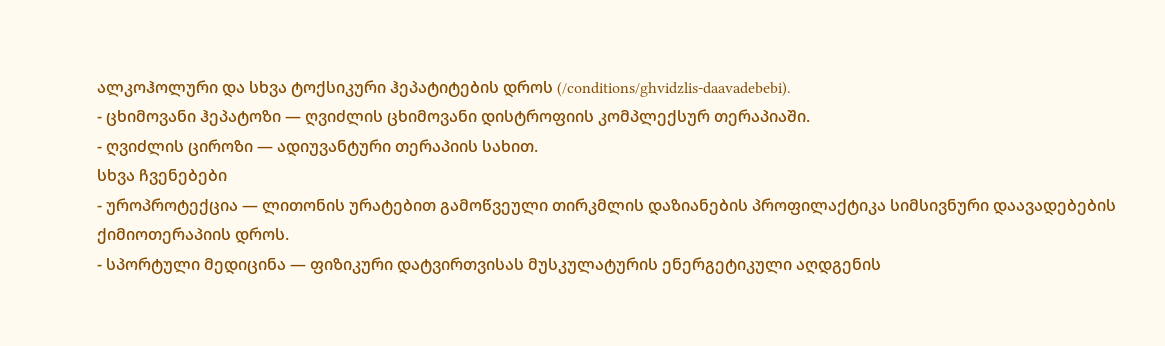ალკოჰოლური და სხვა ტოქსიკური ჰეპატიტების დროს (/conditions/ghvidzlis-daavadebebi).
- ცხიმოვანი ჰეპატოზი — ღვიძლის ცხიმოვანი დისტროფიის კომპლექსურ თერაპიაში.
- ღვიძლის ციროზი — ადიუვანტური თერაპიის სახით.
სხვა ჩვენებები
- უროპროტექცია — ლითონის ურატებით გამოწვეული თირკმლის დაზიანების პროფილაქტიკა სიმსივნური დაავადებების ქიმიოთერაპიის დროს.
- სპორტული მედიცინა — ფიზიკური დატვირთვისას მუსკულატურის ენერგეტიკული აღდგენის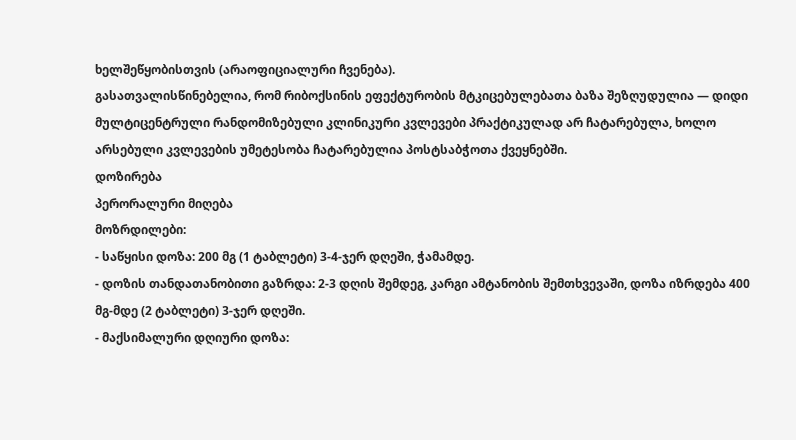ხელშეწყობისთვის (არაოფიციალური ჩვენება).
გასათვალისწინებელია, რომ რიბოქსინის ეფექტურობის მტკიცებულებათა ბაზა შეზღუდულია — დიდი მულტიცენტრული რანდომიზებული კლინიკური კვლევები პრაქტიკულად არ ჩატარებულა, ხოლო არსებული კვლევების უმეტესობა ჩატარებულია პოსტსაბჭოთა ქვეყნებში.
დოზირება
პერორალური მიღება
მოზრდილები:
- საწყისი დოზა: 200 მგ (1 ტაბლეტი) 3-4-ჯერ დღეში, ჭამამდე.
- დოზის თანდათანობითი გაზრდა: 2-3 დღის შემდეგ, კარგი ამტანობის შემთხვევაში, დოზა იზრდება 400 მგ-მდე (2 ტაბლეტი) 3-ჯერ დღეში.
- მაქსიმალური დღიური დოზა: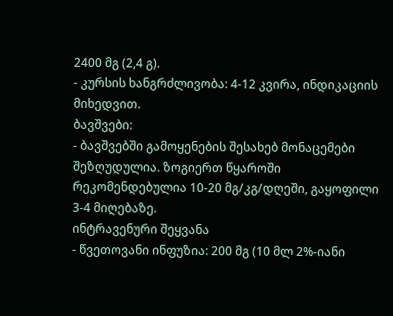2400 მგ (2,4 გ).
- კურსის ხანგრძლივობა: 4-12 კვირა, ინდიკაციის მიხედვით.
ბავშვები:
- ბავშვებში გამოყენების შესახებ მონაცემები შეზღუდულია. ზოგიერთ წყაროში რეკომენდებულია 10-20 მგ/კგ/დღეში, გაყოფილი 3-4 მიღებაზე.
ინტრავენური შეყვანა
- წვეთოვანი ინფუზია: 200 მგ (10 მლ 2%-იანი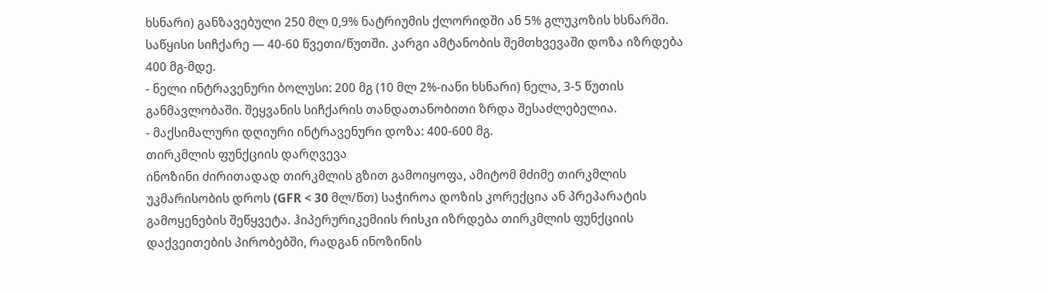ხსნარი) განზავებული 250 მლ 0,9% ნატრიუმის ქლორიდში ან 5% გლუკოზის ხსნარში. საწყისი სიჩქარე — 40-60 წვეთი/წუთში. კარგი ამტანობის შემთხვევაში დოზა იზრდება 400 მგ-მდე.
- ნელი ინტრავენური ბოლუსი: 200 მგ (10 მლ 2%-იანი ხსნარი) ნელა, 3-5 წუთის განმავლობაში. შეყვანის სიჩქარის თანდათანობითი ზრდა შესაძლებელია.
- მაქსიმალური დღიური ინტრავენური დოზა: 400-600 მგ.
თირკმლის ფუნქციის დარღვევა
ინოზინი ძირითადად თირკმლის გზით გამოიყოფა, ამიტომ მძიმე თირკმლის უკმარისობის დროს (GFR < 30 მლ/წთ) საჭიროა დოზის კორექცია ან პრეპარატის გამოყენების შეწყვეტა. ჰიპერურიკემიის რისკი იზრდება თირკმლის ფუნქციის დაქვეითების პირობებში, რადგან ინოზინის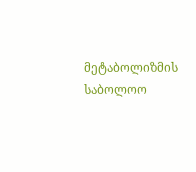მეტაბოლიზმის საბოლოო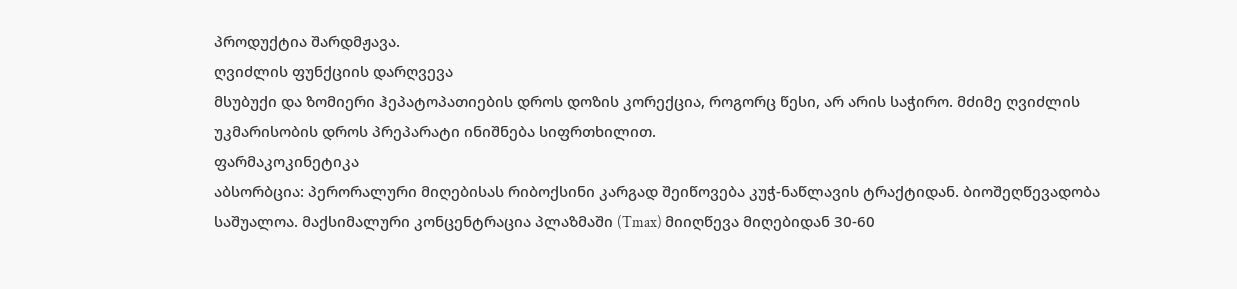პროდუქტია შარდმჟავა.
ღვიძლის ფუნქციის დარღვევა
მსუბუქი და ზომიერი ჰეპატოპათიების დროს დოზის კორექცია, როგორც წესი, არ არის საჭირო. მძიმე ღვიძლის უკმარისობის დროს პრეპარატი ინიშნება სიფრთხილით.
ფარმაკოკინეტიკა
აბსორბცია: პერორალური მიღებისას რიბოქსინი კარგად შეიწოვება კუჭ-ნაწლავის ტრაქტიდან. ბიოშეღწევადობა საშუალოა. მაქსიმალური კონცენტრაცია პლაზმაში (Tmax) მიიღწევა მიღებიდან 30-60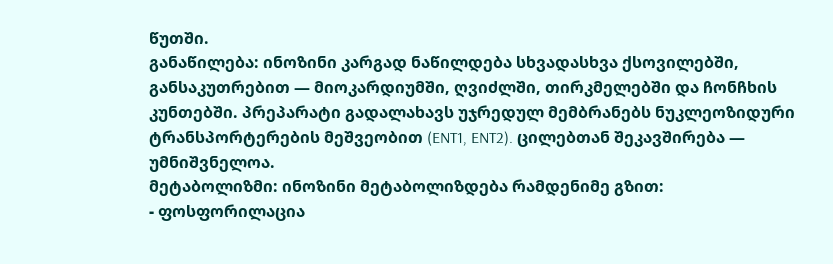წუთში.
განაწილება: ინოზინი კარგად ნაწილდება სხვადასხვა ქსოვილებში, განსაკუთრებით — მიოკარდიუმში, ღვიძლში, თირკმელებში და ჩონჩხის კუნთებში. პრეპარატი გადალახავს უჯრედულ მემბრანებს ნუკლეოზიდური ტრანსპორტერების მეშვეობით (ENT1, ENT2). ცილებთან შეკავშირება — უმნიშვნელოა.
მეტაბოლიზმი: ინოზინი მეტაბოლიზდება რამდენიმე გზით:
- ფოსფორილაცია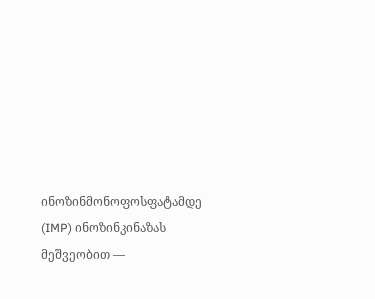ინოზინმონოფოსფატამდე (IMP) ინოზინკინაზას მეშვეობით —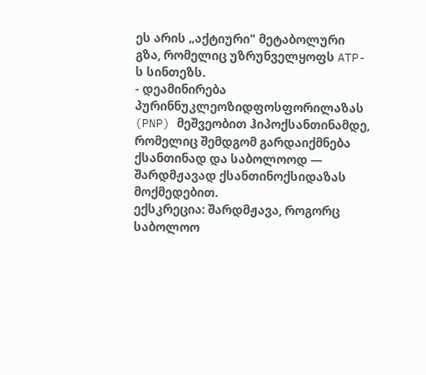ეს არის „აქტიური" მეტაბოლური გზა, რომელიც უზრუნველყოფს ATP-ს სინთეზს.
- დეამინირება პურინნუკლეოზიდფოსფორილაზას (PNP) მეშვეობით ჰიპოქსანთინამდე, რომელიც შემდგომ გარდაიქმნება ქსანთინად და საბოლოოდ — შარდმჟავად ქსანთინოქსიდაზას მოქმედებით.
ექსკრეცია: შარდმჟავა, როგორც საბოლოო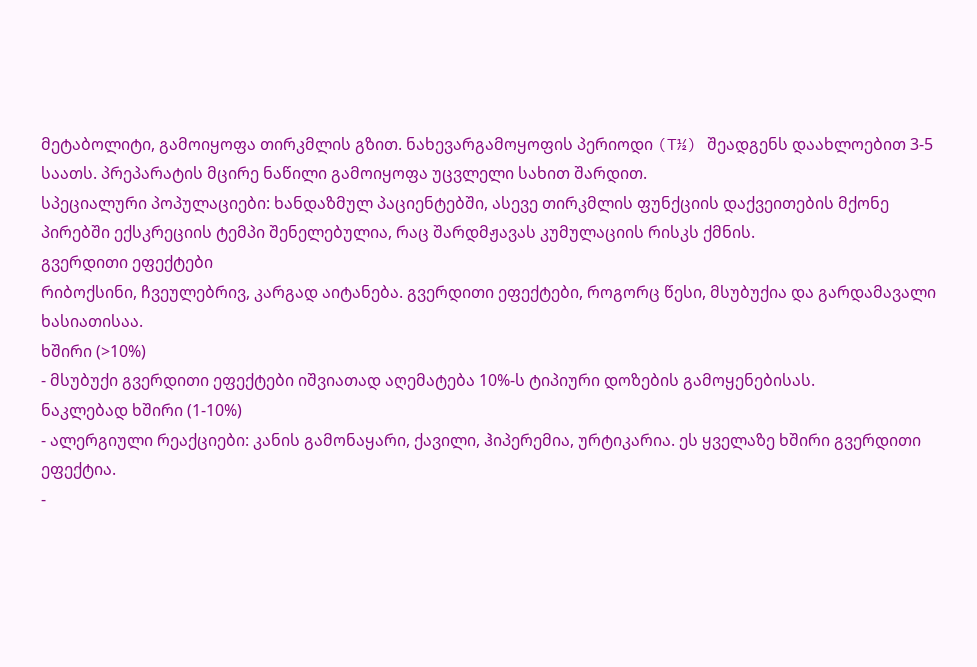მეტაბოლიტი, გამოიყოფა თირკმლის გზით. ნახევარგამოყოფის პერიოდი (T½) შეადგენს დაახლოებით 3-5 საათს. პრეპარატის მცირე ნაწილი გამოიყოფა უცვლელი სახით შარდით.
სპეციალური პოპულაციები: ხანდაზმულ პაციენტებში, ასევე თირკმლის ფუნქციის დაქვეითების მქონე პირებში ექსკრეციის ტემპი შენელებულია, რაც შარდმჟავას კუმულაციის რისკს ქმნის.
გვერდითი ეფექტები
რიბოქსინი, ჩვეულებრივ, კარგად აიტანება. გვერდითი ეფექტები, როგორც წესი, მსუბუქია და გარდამავალი ხასიათისაა.
ხშირი (>10%)
- მსუბუქი გვერდითი ეფექტები იშვიათად აღემატება 10%-ს ტიპიური დოზების გამოყენებისას.
ნაკლებად ხშირი (1-10%)
- ალერგიული რეაქციები: კანის გამონაყარი, ქავილი, ჰიპერემია, ურტიკარია. ეს ყველაზე ხშირი გვერდითი ეფექტია.
-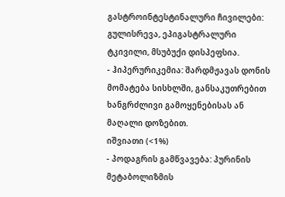გასტროინტესტინალური ჩივილები: გულისრევა, ეპიგასტრალური ტკივილი, მსუბუქი დისპეფსია.
- ჰიპერურიკემია: შარდმჟავას დონის მომატება სისხლში, განსაკუთრებით ხანგრძლივი გამოყენებისას ან მაღალი დოზებით.
იშვიათი (<1%)
- პოდაგრის გამწვავება: პურინის მეტაბოლიზმის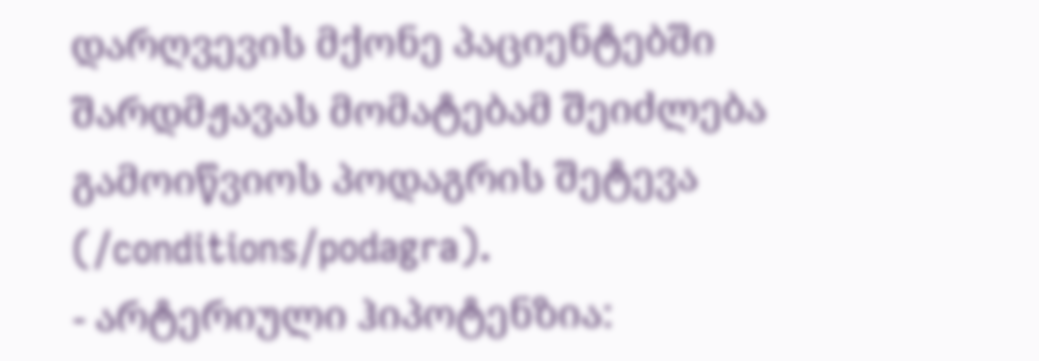დარღვევის მქონე პაციენტებში შარდმჟავას მომატებამ შეიძლება გამოიწვიოს პოდაგრის შეტევა (/conditions/podagra).
- არტერიული ჰიპოტენზია: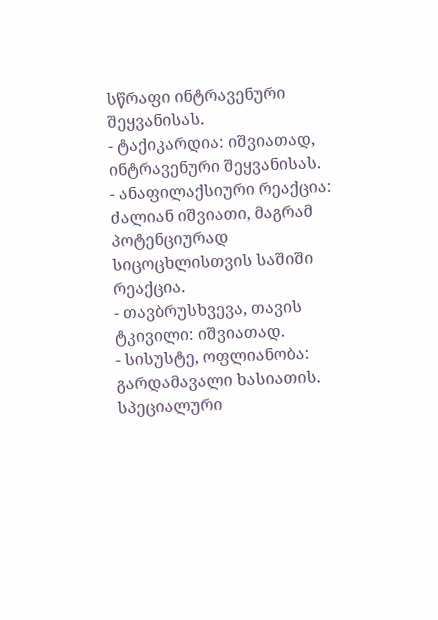სწრაფი ინტრავენური შეყვანისას.
- ტაქიკარდია: იშვიათად, ინტრავენური შეყვანისას.
- ანაფილაქსიური რეაქცია: ძალიან იშვიათი, მაგრამ პოტენციურად სიცოცხლისთვის საშიში რეაქცია.
- თავბრუსხვევა, თავის ტკივილი: იშვიათად.
- სისუსტე, ოფლიანობა: გარდამავალი ხასიათის.
სპეციალური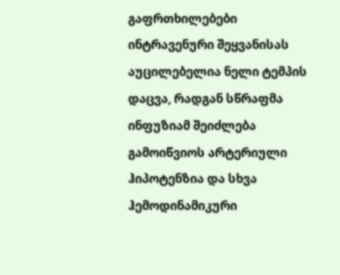გაფრთხილებები
ინტრავენური შეყვანისას აუცილებელია ნელი ტემპის დაცვა, რადგან სწრაფმა ინფუზიამ შეიძლება გამოიწვიოს არტერიული ჰიპოტენზია და სხვა ჰემოდინამიკური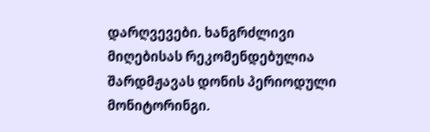დარღვევები. ხანგრძლივი მიღებისას რეკომენდებულია შარდმჟავას დონის პერიოდული მონიტორინგი.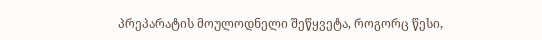პრეპარატის მოულოდნელი შეწყვეტა, როგორც წესი,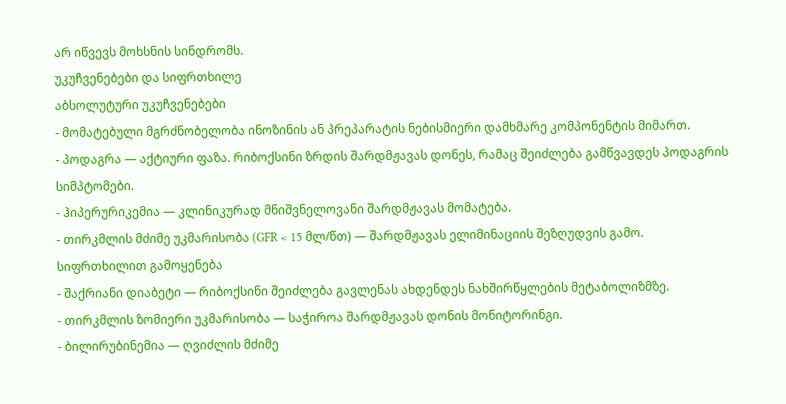არ იწვევს მოხსნის სინდრომს.
უკუჩვენებები და სიფრთხილე
აბსოლუტური უკუჩვენებები
- მომატებული მგრძნობელობა ინოზინის ან პრეპარატის ნებისმიერი დამხმარე კომპონენტის მიმართ.
- პოდაგრა — აქტიური ფაზა. რიბოქსინი ზრდის შარდმჟავას დონეს, რამაც შეიძლება გამწვავდეს პოდაგრის სიმპტომები.
- ჰიპერურიკემია — კლინიკურად მნიშვნელოვანი შარდმჟავას მომატება.
- თირკმლის მძიმე უკმარისობა (GFR < 15 მლ/წთ) — შარდმჟავას ელიმინაციის შეზღუდვის გამო.
სიფრთხილით გამოყენება
- შაქრიანი დიაბეტი — რიბოქსინი შეიძლება გავლენას ახდენდეს ნახშირწყლების მეტაბოლიზმზე.
- თირკმლის ზომიერი უკმარისობა — საჭიროა შარდმჟავას დონის მონიტორინგი.
- ბილირუბინემია — ღვიძლის მძიმე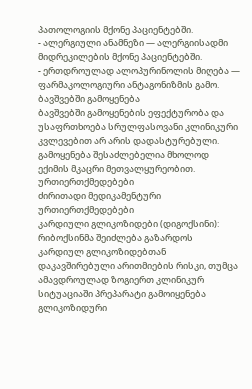პათოლოგიის მქონე პაციენტებში.
- ალერგიული ანამნეზი — ალერგიისადმი მიდრეკილების მქონე პაციენტებში.
- ერთდროულად ალოპურინოლის მიღება — ფარმაკოლოგიური ანტაგონიზმის გამო.
ბავშვებში გამოყენება
ბავშვებში გამოყენების ეფექტურობა და უსაფრთხოება სრულფასოვანი კლინიკური კვლევებით არ არის დადასტურებული. გამოყენება შესაძლებელია მხოლოდ ექიმის მკაცრი მეთვალყურეობით.
ურთიერთქმედებები
ძირითადი მედიკამენტური ურთიერთქმედებები
კარდიული გლიკოზიდები (დიგოქსინი): რიბოქსინმა შეიძლება გაზარდოს კარდიულ გლიკოზიდებთან დაკავშირებული არითმიების რისკი, თუმცა ამავდროულად ზოგიერთ კლინიკურ სიტუაციაში პრეპარატი გამოიყენება გლიკოზიდური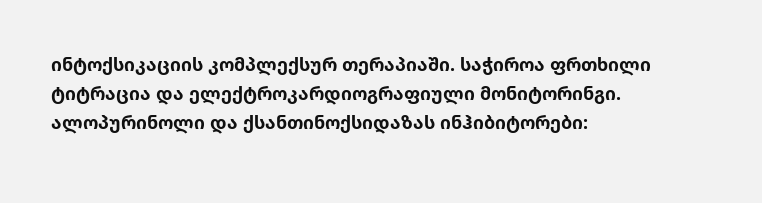ინტოქსიკაციის კომპლექსურ თერაპიაში. საჭიროა ფრთხილი ტიტრაცია და ელექტროკარდიოგრაფიული მონიტორინგი.
ალოპურინოლი და ქსანთინოქსიდაზას ინჰიბიტორები: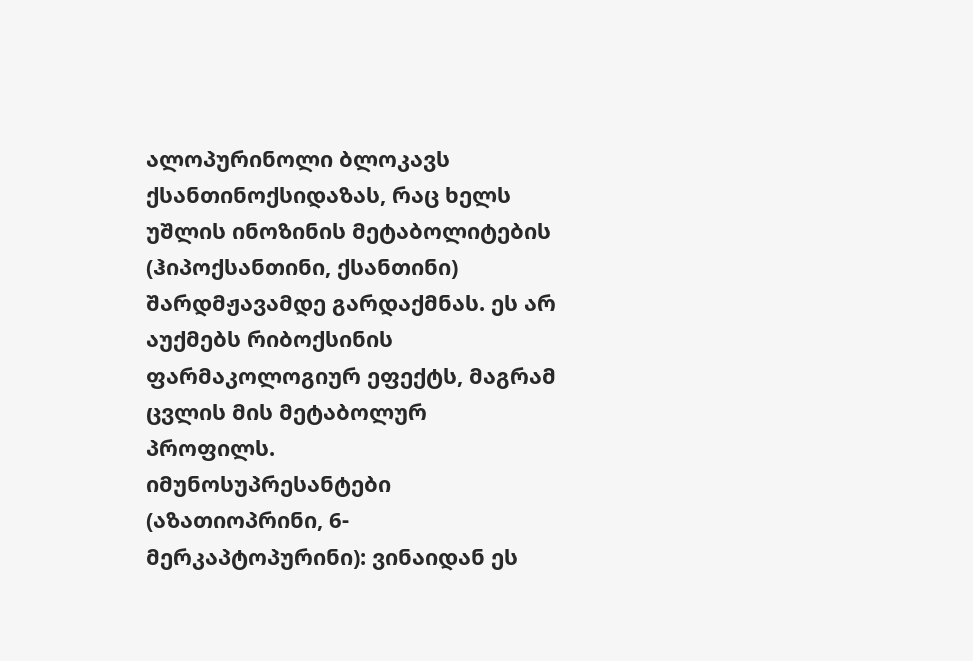ალოპურინოლი ბლოკავს ქსანთინოქსიდაზას, რაც ხელს უშლის ინოზინის მეტაბოლიტების (ჰიპოქსანთინი, ქსანთინი) შარდმჟავამდე გარდაქმნას. ეს არ აუქმებს რიბოქსინის ფარმაკოლოგიურ ეფექტს, მაგრამ ცვლის მის მეტაბოლურ პროფილს.
იმუნოსუპრესანტები (აზათიოპრინი, 6-მერკაპტოპურინი): ვინაიდან ეს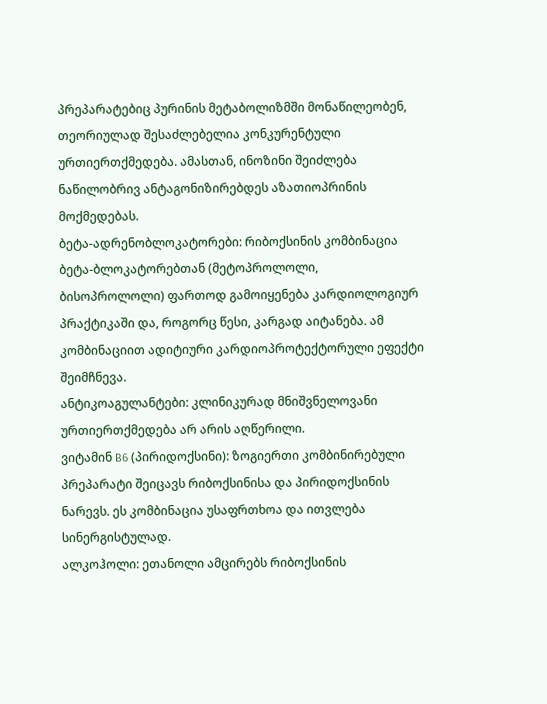პრეპარატებიც პურინის მეტაბოლიზმში მონაწილეობენ, თეორიულად შესაძლებელია კონკურენტული ურთიერთქმედება. ამასთან, ინოზინი შეიძლება ნაწილობრივ ანტაგონიზირებდეს აზათიოპრინის მოქმედებას.
ბეტა-ადრენობლოკატორები: რიბოქსინის კომბინაცია ბეტა-ბლოკატორებთან (მეტოპროლოლი, ბისოპროლოლი) ფართოდ გამოიყენება კარდიოლოგიურ პრაქტიკაში და, როგორც წესი, კარგად აიტანება. ამ კომბინაციით ადიტიური კარდიოპროტექტორული ეფექტი შეიმჩნევა.
ანტიკოაგულანტები: კლინიკურად მნიშვნელოვანი ურთიერთქმედება არ არის აღწერილი.
ვიტამინ B6 (პირიდოქსინი): ზოგიერთი კომბინირებული პრეპარატი შეიცავს რიბოქსინისა და პირიდოქსინის ნარევს. ეს კომბინაცია უსაფრთხოა და ითვლება სინერგისტულად.
ალკოჰოლი: ეთანოლი ამცირებს რიბოქსინის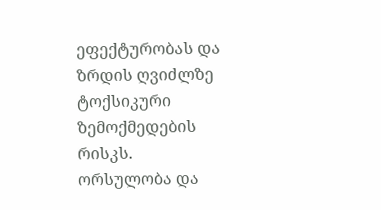ეფექტურობას და ზრდის ღვიძლზე ტოქსიკური ზემოქმედების რისკს.
ორსულობა და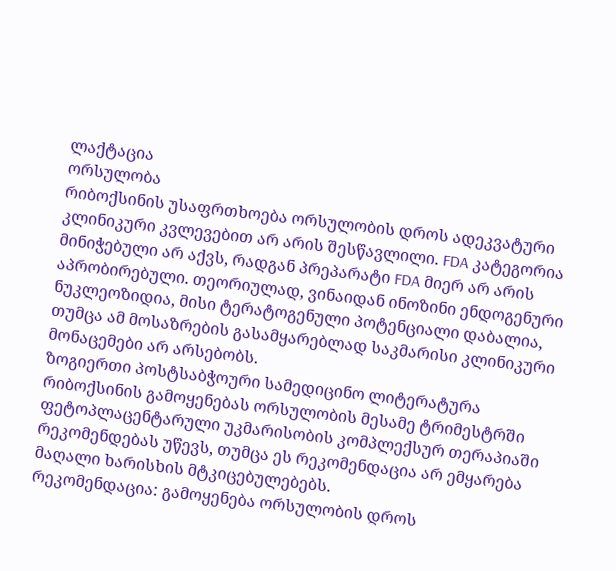ლაქტაცია
ორსულობა
რიბოქსინის უსაფრთხოება ორსულობის დროს ადეკვატური კლინიკური კვლევებით არ არის შესწავლილი. FDA კატეგორია მინიჭებული არ აქვს, რადგან პრეპარატი FDA მიერ არ არის აპრობირებული. თეორიულად, ვინაიდან ინოზინი ენდოგენური ნუკლეოზიდია, მისი ტერატოგენული პოტენციალი დაბალია, თუმცა ამ მოსაზრების გასამყარებლად საკმარისი კლინიკური მონაცემები არ არსებობს.
ზოგიერთი პოსტსაბჭოური სამედიცინო ლიტერატურა რიბოქსინის გამოყენებას ორსულობის მესამე ტრიმესტრში ფეტოპლაცენტარული უკმარისობის კომპლექსურ თერაპიაში რეკომენდებას უწევს, თუმცა ეს რეკომენდაცია არ ემყარება მაღალი ხარისხის მტკიცებულებებს.
რეკომენდაცია: გამოყენება ორსულობის დროს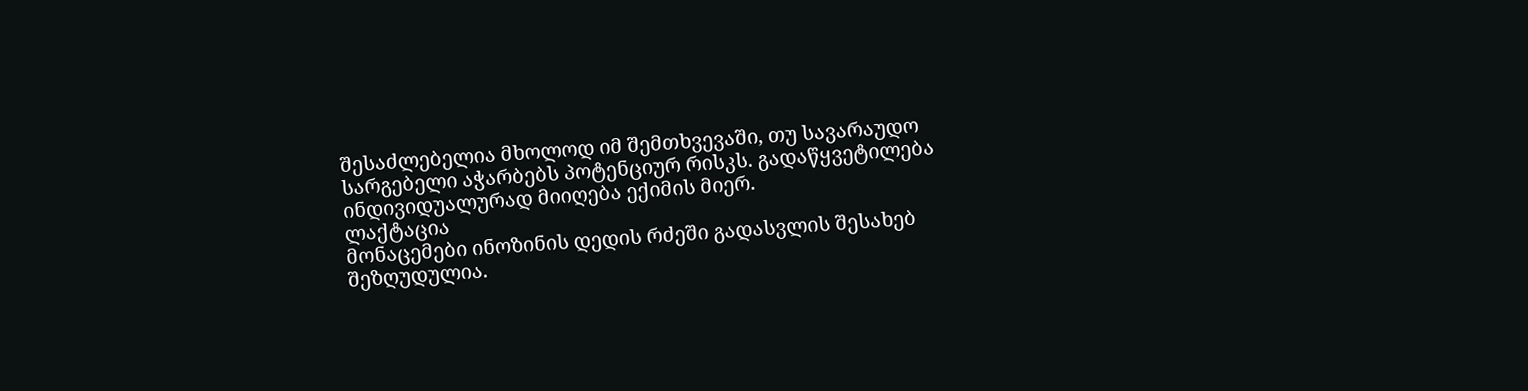შესაძლებელია მხოლოდ იმ შემთხვევაში, თუ სავარაუდო სარგებელი აჭარბებს პოტენციურ რისკს. გადაწყვეტილება ინდივიდუალურად მიიღება ექიმის მიერ.
ლაქტაცია
მონაცემები ინოზინის დედის რძეში გადასვლის შესახებ შეზღუდულია.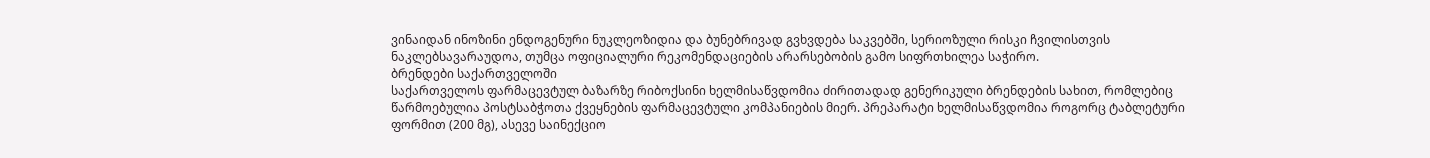ვინაიდან ინოზინი ენდოგენური ნუკლეოზიდია და ბუნებრივად გვხვდება საკვებში, სერიოზული რისკი ჩვილისთვის ნაკლებსავარაუდოა, თუმცა ოფიციალური რეკომენდაციების არარსებობის გამო სიფრთხილეა საჭირო.
ბრენდები საქართველოში
საქართველოს ფარმაცევტულ ბაზარზე რიბოქსინი ხელმისაწვდომია ძირითადად გენერიკული ბრენდების სახით, რომლებიც წარმოებულია პოსტსაბჭოთა ქვეყნების ფარმაცევტული კომპანიების მიერ. პრეპარატი ხელმისაწვდომია როგორც ტაბლეტური ფორმით (200 მგ), ასევე საინექციო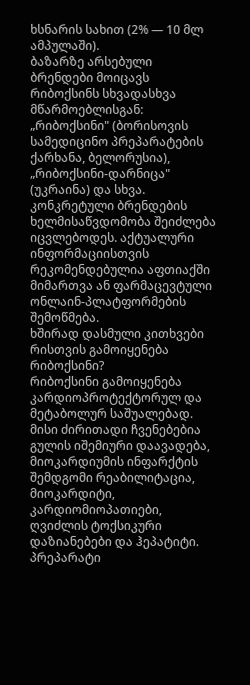ხსნარის სახით (2% — 10 მლ ამპულაში).
ბაზარზე არსებული ბრენდები მოიცავს რიბოქსინს სხვადასხვა მწარმოებლისგან: „რიბოქსინი" (ბორისოვის სამედიცინო პრეპარატების ქარხანა, ბელორუსია), „რიბოქსინი-დარნიცა" (უკრაინა) და სხვა. კონკრეტული ბრენდების ხელმისაწვდომობა შეიძლება იცვლებოდეს. აქტუალური ინფორმაციისთვის რეკომენდებულია აფთიაქში მიმართვა ან ფარმაცევტული ონლაინ-პლატფორმების შემოწმება.
ხშირად დასმული კითხვები
რისთვის გამოიყენება რიბოქსინი?
რიბოქსინი გამოიყენება კარდიოპროტექტორულ და მეტაბოლურ საშუალებად. მისი ძირითადი ჩვენებებია გულის იშემიური დაავადება, მიოკარდიუმის ინფარქტის შემდგომი რეაბილიტაცია, მიოკარდიტი, კარდიომიოპათიები, ღვიძლის ტოქსიკური დაზიანებები და ჰეპატიტი. პრეპარატი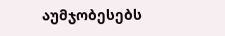აუმჯობესებს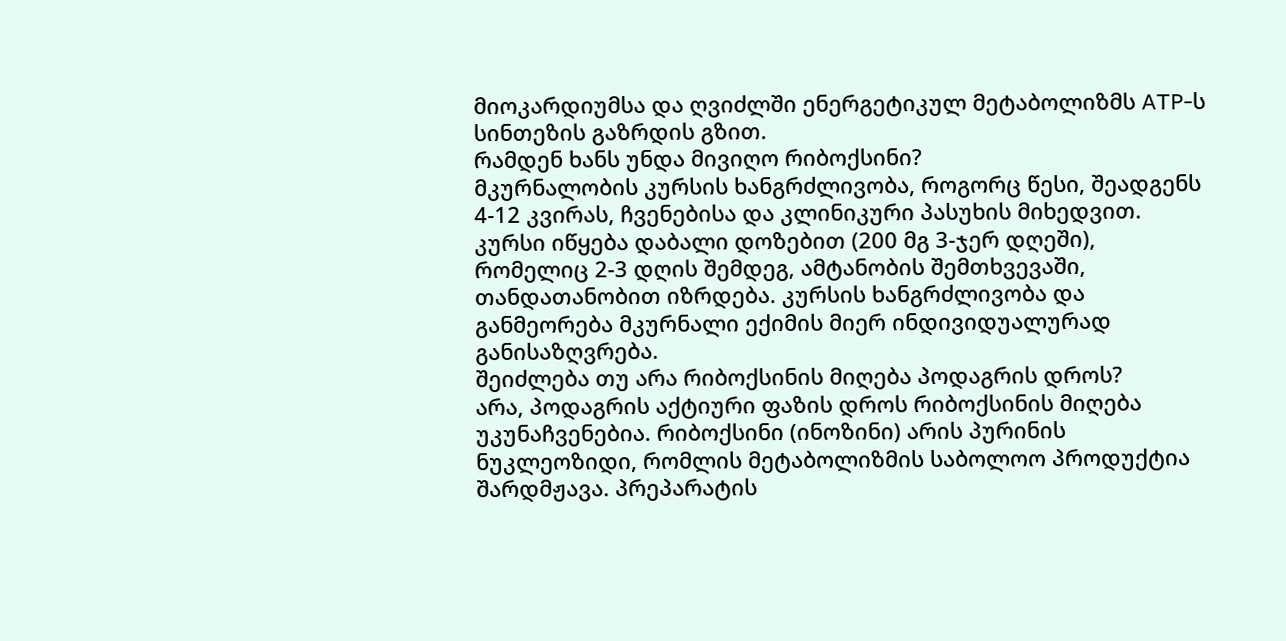მიოკარდიუმსა და ღვიძლში ენერგეტიკულ მეტაბოლიზმს ATP-ს სინთეზის გაზრდის გზით.
რამდენ ხანს უნდა მივიღო რიბოქსინი?
მკურნალობის კურსის ხანგრძლივობა, როგორც წესი, შეადგენს 4-12 კვირას, ჩვენებისა და კლინიკური პასუხის მიხედვით. კურსი იწყება დაბალი დოზებით (200 მგ 3-ჯერ დღეში), რომელიც 2-3 დღის შემდეგ, ამტანობის შემთხვევაში, თანდათანობით იზრდება. კურსის ხანგრძლივობა და განმეორება მკურნალი ექიმის მიერ ინდივიდუალურად განისაზღვრება.
შეიძლება თუ არა რიბოქსინის მიღება პოდაგრის დროს?
არა, პოდაგრის აქტიური ფაზის დროს რიბოქსინის მიღება უკუნაჩვენებია. რიბოქსინი (ინოზინი) არის პურინის ნუკლეოზიდი, რომლის მეტაბოლიზმის საბოლოო პროდუქტია შარდმჟავა. პრეპარატის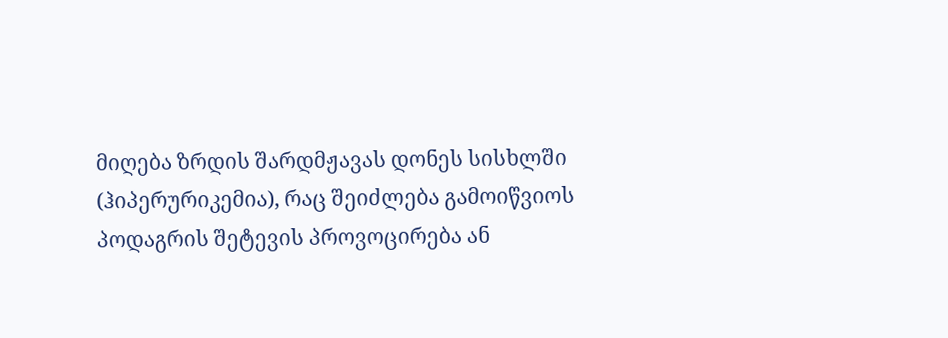მიღება ზრდის შარდმჟავას დონეს სისხლში (ჰიპერურიკემია), რაც შეიძლება გამოიწვიოს პოდაგრის შეტევის პროვოცირება ან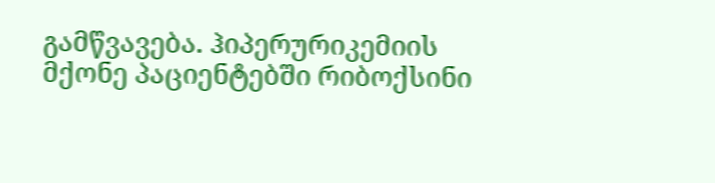გამწვავება. ჰიპერურიკემიის მქონე პაციენტებში რიბოქსინი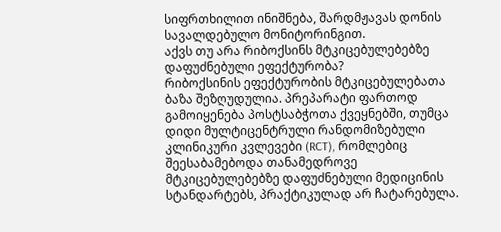სიფრთხილით ინიშნება, შარდმჟავას დონის სავალდებულო მონიტორინგით.
აქვს თუ არა რიბოქსინს მტკიცებულებებზე დაფუძნებული ეფექტურობა?
რიბოქსინის ეფექტურობის მტკიცებულებათა ბაზა შეზღუდულია. პრეპარატი ფართოდ გამოიყენება პოსტსაბჭოთა ქვეყნებში, თუმცა დიდი მულტიცენტრული რანდომიზებული კლინიკური კვლევები (RCT), რომლებიც შეესაბამებოდა თანამედროვე მტკიცებულებებზე დაფუძნებული მედიცინის სტანდარტებს, პრაქტიკულად არ ჩატარებულა.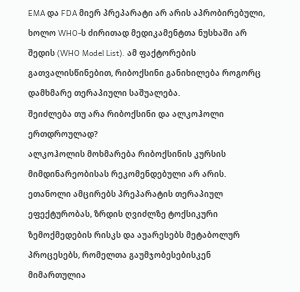EMA და FDA მიერ პრეპარატი არ არის აპრობირებული, ხოლო WHO-ს ძირითად მედიკამენტთა ნუსხაში არ შედის (WHO Model List). ამ ფაქტორების გათვალისწინებით, რიბოქსინი განიხილება როგორც დამხმარე თერაპიული საშუალება.
შეიძლება თუ არა რიბოქსინი და ალკოჰოლი ერთდროულად?
ალკოჰოლის მოხმარება რიბოქსინის კურსის მიმდინარეობისას რეკომენდებული არ არის. ეთანოლი ამცირებს პრეპარატის თერაპიულ ეფექტურობას, ზრდის ღვიძლზე ტოქსიკური ზემოქმედების რისკს და აუარესებს მეტაბოლურ პროცესებს, რომელთა გაუმჯობესებისკენ მიმართულია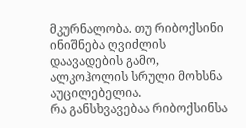მკურნალობა. თუ რიბოქსინი ინიშნება ღვიძლის დაავადების გამო, ალკოჰოლის სრული მოხსნა აუცილებელია.
რა განსხვავებაა რიბოქსინსა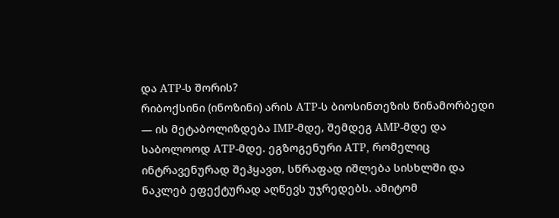და ATP-ს შორის?
რიბოქსინი (ინოზინი) არის ATP-ს ბიოსინთეზის წინამორბედი — ის მეტაბოლიზდება IMP-მდე, შემდეგ AMP-მდე და საბოლოოდ ATP-მდე. ეგზოგენური ATP, რომელიც ინტრავენურად შეჰყავთ, სწრაფად იშლება სისხლში და ნაკლებ ეფექტურად აღწევს უჯრედებს. ამიტომ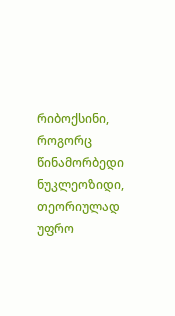რიბოქსინი, როგორც წინამორბედი ნუკლეოზიდი, თეორიულად უფრო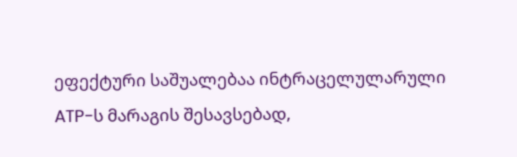ეფექტური საშუალებაა ინტრაცელულარული ATP-ს მარაგის შესავსებად,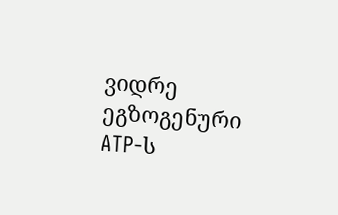ვიდრე ეგზოგენური ATP-ს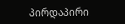პირდაპირი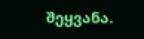შეყვანა.